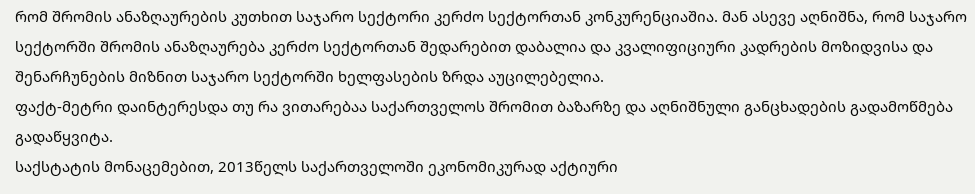რომ შრომის ანაზღაურების კუთხით საჯარო სექტორი კერძო სექტორთან კონკურენციაშია. მან ასევე აღნიშნა, რომ საჯარო სექტორში შრომის ანაზღაურება კერძო სექტორთან შედარებით დაბალია და კვალიფიციური კადრების მოზიდვისა და შენარჩუნების მიზნით საჯარო სექტორში ხელფასების ზრდა აუცილებელია.
ფაქტ-მეტრი დაინტერესდა თუ რა ვითარებაა საქართველოს შრომით ბაზარზე და აღნიშნული განცხადების გადამოწმება გადაწყვიტა.
საქსტატის მონაცემებით, 2013წელს საქართველოში ეკონომიკურად აქტიური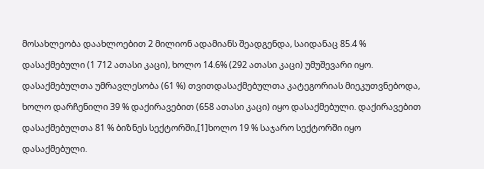მოსახლეობა დაახლოებით 2 მილიონ ადამიანს შეადგენდა, საიდანაც 85.4 % დასაქმებული (1 712 ათასი კაცი), ხოლო 14.6% (292 ათასი კაცი) უმუშევარი იყო.
დასაქმებულთა უმრავლესობა (61 %) თვითდასაქმებულთა კატეგორიას მიეკუთვნებოდა, ხოლო დარჩენილი 39 % დაქირავებით (658 ათასი კაცი) იყო დასაქმებული. დაქირავებით დასაქმებულთა 81 % ბიზნეს სექტორში,[1]ხოლო 19 % საჯარო სექტორში იყო დასაქმებული.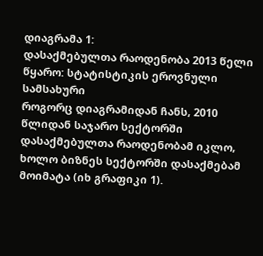დიაგრამა 1:
დასაქმებულთა რაოდენობა 2013 წელი
წყარო: სტატისტიკის ეროვნული სამსახური
როგორც დიაგრამიდან ჩანს, 2010 წლიდან საჯარო სექტორში დასაქმებულთა რაოდენობამ იკლო, ხოლო ბიზნეს სექტორში დასაქმებამ მოიმატა (იხ გრაფიკი 1).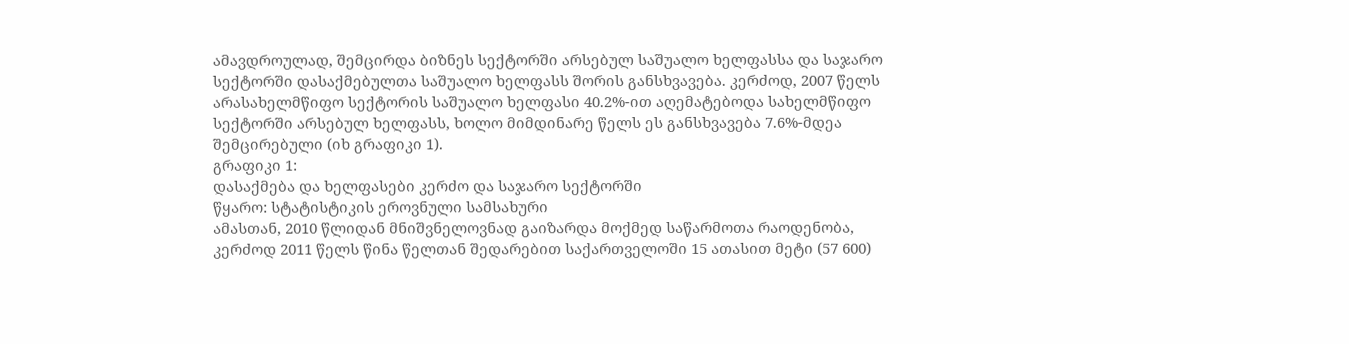ამავდროულად, შემცირდა ბიზნეს სექტორში არსებულ საშუალო ხელფასსა და საჯარო სექტორში დასაქმებულთა საშუალო ხელფასს შორის განსხვავება. კერძოდ, 2007 წელს არასახელმწიფო სექტორის საშუალო ხელფასი 40.2%-ით აღემატებოდა სახელმწიფო სექტორში არსებულ ხელფასს, ხოლო მიმდინარე წელს ეს განსხვავება 7.6%-მდეა შემცირებული (იხ გრაფიკი 1).
გრაფიკი 1:
დასაქმება და ხელფასები კერძო და საჯარო სექტორში
წყარო: სტატისტიკის ეროვნული სამსახური
ამასთან, 2010 წლიდან მნიშვნელოვნად გაიზარდა მოქმედ საწარმოთა რაოდენობა, კერძოდ 2011 წელს წინა წელთან შედარებით საქართველოში 15 ათასით მეტი (57 600)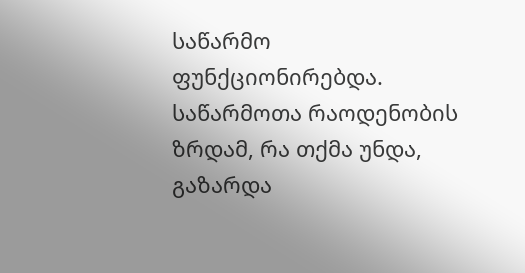საწარმო ფუნქციონირებდა. საწარმოთა რაოდენობის ზრდამ, რა თქმა უნდა, გაზარდა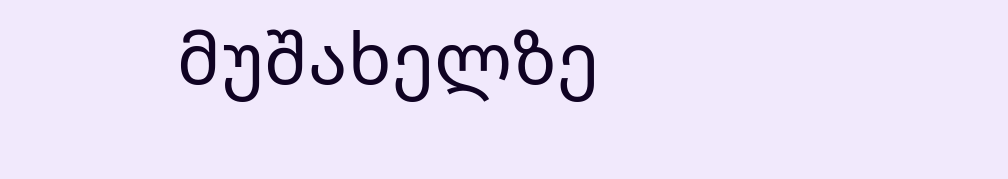მუშახელზე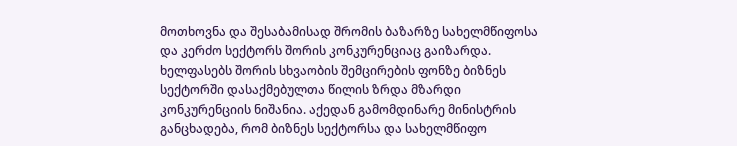მოთხოვნა და შესაბამისად შრომის ბაზარზე სახელმწიფოსა და კერძო სექტორს შორის კონკურენციაც გაიზარდა. ხელფასებს შორის სხვაობის შემცირების ფონზე ბიზნეს სექტორში დასაქმებულთა წილის ზრდა მზარდი კონკურენციის ნიშანია. აქედან გამომდინარე მინისტრის განცხადება, რომ ბიზნეს სექტორსა და სახელმწიფო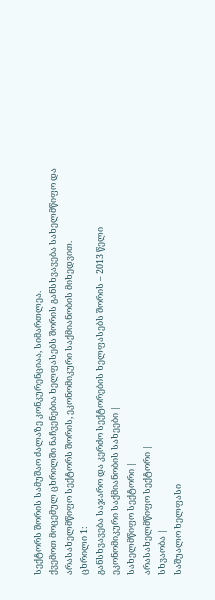სექტორს შორის სამუშაო ძალაზე კონკურენციაა, სიმართლეა.
ქვემოთ მოცემულ ცხრილში ნაჩვენებია ხელფასებს შორის განსხვავება სახელმწიფო და არასახელმწიფო სექტორს შორის, ეკონომიკური საქმიანობის მიხედვით.
ცხრილი 1:
განსხვავება საჯარო და კერძო სექტორების ხელფასებს შორის – 2013 წელი
ეკონომიკური საქმიანობის სახეები |
სახელმწიფო სექტორი |
არასახელმწიფო სექტორი |
სხვაობა |
საშუალო ხელფასი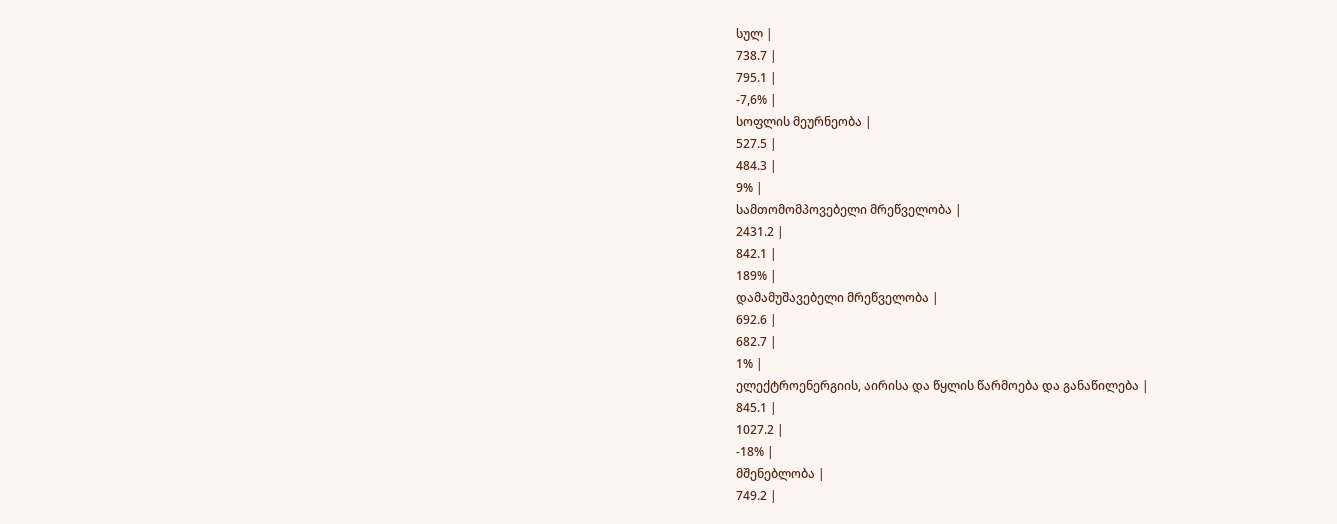სულ |
738.7 |
795.1 |
-7,6% |
სოფლის მეურნეობა |
527.5 |
484.3 |
9% |
სამთომომპოვებელი მრეწველობა |
2431.2 |
842.1 |
189% |
დამამუშავებელი მრეწველობა |
692.6 |
682.7 |
1% |
ელექტროენერგიის, აირისა და წყლის წარმოება და განაწილება |
845.1 |
1027.2 |
-18% |
მშენებლობა |
749.2 |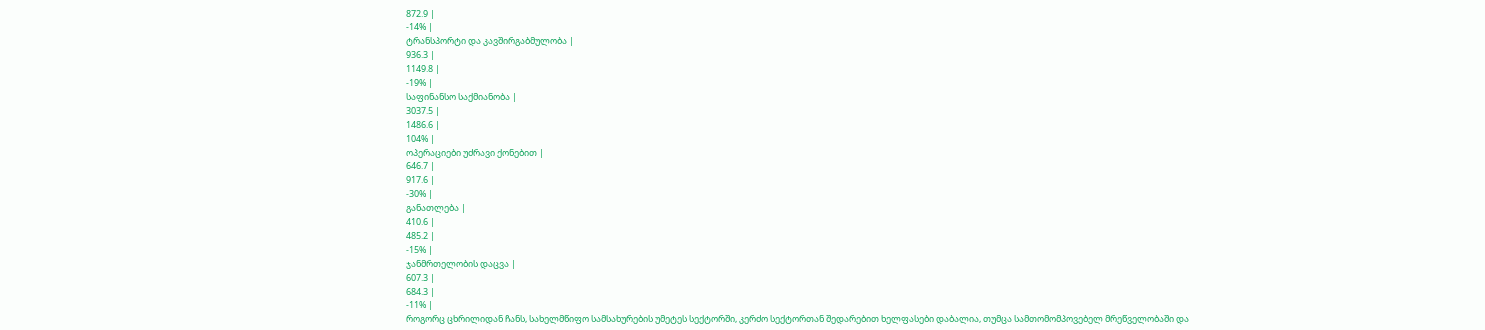872.9 |
-14% |
ტრანსპორტი და კავშირგაბმულობა |
936.3 |
1149.8 |
-19% |
საფინანსო საქმიანობა |
3037.5 |
1486.6 |
104% |
ოპერაციები უძრავი ქონებით |
646.7 |
917.6 |
-30% |
განათლება |
410.6 |
485.2 |
-15% |
ჯანმრთელობის დაცვა |
607.3 |
684.3 |
-11% |
როგორც ცხრილიდან ჩანს, სახელმწიფო სამსახურების უმეტეს სექტორში, კერძო სექტორთან შედარებით ხელფასები დაბალია, თუმცა სამთომომპოვებელ მრეწველობაში და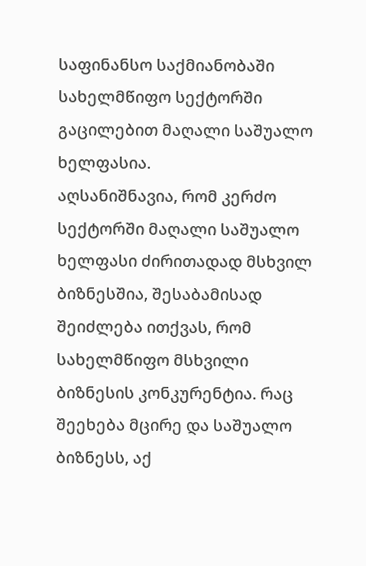საფინანსო საქმიანობაში სახელმწიფო სექტორში გაცილებით მაღალი საშუალო ხელფასია.
აღსანიშნავია, რომ კერძო სექტორში მაღალი საშუალო ხელფასი ძირითადად მსხვილ ბიზნესშია, შესაბამისად შეიძლება ითქვას, რომ სახელმწიფო მსხვილი ბიზნესის კონკურენტია. რაც შეეხება მცირე და საშუალო ბიზნესს, აქ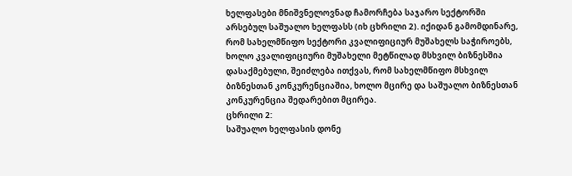ხელფასები მნიშვნელოვნად ჩამორჩება საჯარო სექტორში არსებულ საშუალო ხელფასს (იხ ცხრილი 2). იქიდან გამომდინარე, რომ სახელმწიფო სექტორი კვალიფიციურ მუშახელს საჭიროებს, ხოლო კვალიფიციური მუშახელი მეტწილად მსხვილ ბიზნესშია დასაქმებული, შეიძლება ითქვას, რომ სახელმწიფო მსხვილ ბიზნესთან კონკურენციაშია, ხოლო მცირე და საშუალო ბიზნესთან კონკურენცია შედარებით მცირეა.
ცხრილი 2:
საშუალო ხელფასის დონე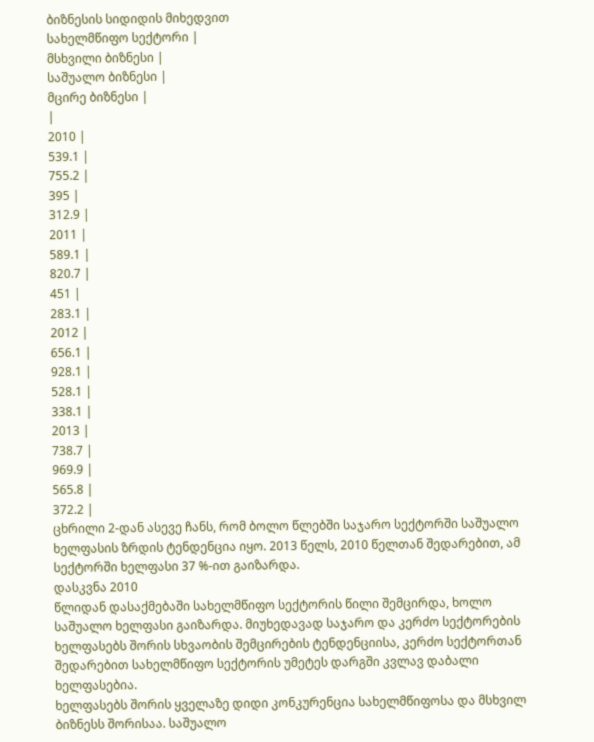ბიზნესის სიდიდის მიხედვით
სახელმწიფო სექტორი |
მსხვილი ბიზნესი |
საშუალო ბიზნესი |
მცირე ბიზნესი |
|
2010 |
539.1 |
755.2 |
395 |
312.9 |
2011 |
589.1 |
820.7 |
451 |
283.1 |
2012 |
656.1 |
928.1 |
528.1 |
338.1 |
2013 |
738.7 |
969.9 |
565.8 |
372.2 |
ცხრილი 2-დან ასევე ჩანს, რომ ბოლო წლებში საჯარო სექტორში საშუალო ხელფასის ზრდის ტენდენცია იყო. 2013 წელს, 2010 წელთან შედარებით, ამ სექტორში ხელფასი 37 %-ით გაიზარდა.
დასკვნა 2010
წლიდან დასაქმებაში სახელმწიფო სექტორის წილი შემცირდა, ხოლო საშუალო ხელფასი გაიზარდა. მიუხედავად საჯარო და კერძო სექტორების ხელფასებს შორის სხვაობის შემცირების ტენდენციისა, კერძო სექტორთან შედარებით სახელმწიფო სექტორის უმეტეს დარგში კვლავ დაბალი ხელფასებია.
ხელფასებს შორის ყველაზე დიდი კონკურენცია სახელმწიფოსა და მსხვილ ბიზნესს შორისაა. საშუალო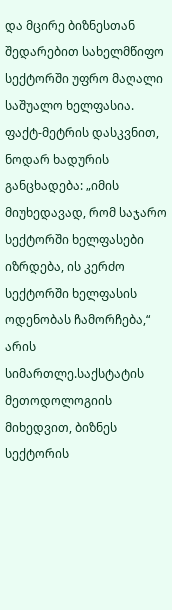და მცირე ბიზნესთან შედარებით სახელმწიფო სექტორში უფრო მაღალი საშუალო ხელფასია.
ფაქტ-მეტრის დასკვნით, ნოდარ ხადურის განცხადება: „იმის მიუხედავად, რომ საჯარო სექტორში ხელფასები იზრდება, ის კერძო სექტორში ხელფასის ოდენობას ჩამორჩება,“ არის სიმართლე.საქსტატის მეთოდოლოგიის მიხედვით, ბიზნეს სექტორის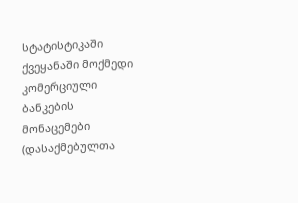სტატისტიკაში ქვეყანაში მოქმედი კომერციული ბანკების მონაცემები (დასაქმებულთა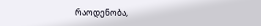რაოდენობა,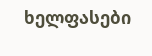ხელფასები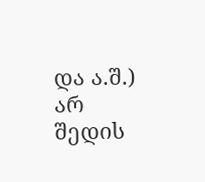და ა.შ.) არ შედის